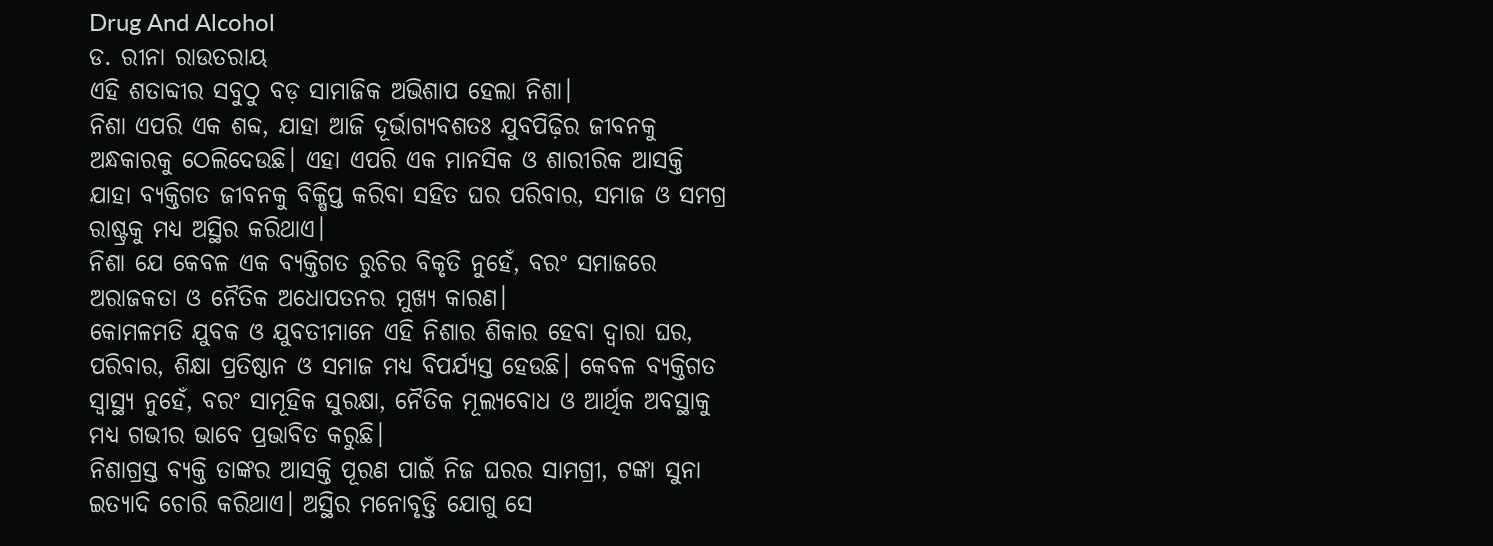Drug And Alcohol
ଡ. ରୀନା ରାଉତରାୟ
ଏହି ଶତାବ୍ଦୀର ସବୁଠୁ ବଡ଼ ସାମାଜିକ ଅଭିଶାପ ହେଲା ନିଶା।
ନିଶା ଏପରି ଏକ ଶବ୍ଦ, ଯାହା ଆଜି ଦୂର୍ଭାଗ୍ୟବଶତଃ ଯୁବପିଢ଼ିର ଜୀବନକୁ ଅନ୍ଧକାରକୁ ଠେଲିଦେଉଛି। ଏହା ଏପରି ଏକ ମାନସିକ ଓ ଶାରୀରିକ ଆସକ୍ତି ଯାହା ବ୍ୟକ୍ତିଗତ ଜୀବନକୁ ବିକ୍ଷିପ୍ତ କରିବା ସହିତ ଘର ପରିବାର, ସମାଜ ଓ ସମଗ୍ର ରାଷ୍ଟ୍ରକୁ ମଧ୍ୟ ଅସ୍ଥିର କରିଥାଏ।
ନିଶା ଯେ କେବଳ ଏକ ବ୍ୟକ୍ତିଗତ ରୁଚିର ବିକୃତି ନୁହେଁ, ବରଂ ସମାଜରେ ଅରାଜକତା ଓ ନୈତିକ ଅଧୋପତନର ମୁଖ୍ୟ କାରଣ।
କୋମଳମତି ଯୁବକ ଓ ଯୁବତୀମାନେ ଏହି ନିଶାର ଶିକାର ହେବା ଦ୍ଵାରା ଘର, ପରିବାର, ଶିକ୍ଷା ପ୍ରତିଷ୍ଠାନ ଓ ସମାଜ ମଧ୍ୟ ବିପର୍ଯ୍ୟସ୍ତ ହେଉଛି। କେବଳ ବ୍ୟକ୍ତିଗତ ସ୍ୱାସ୍ଥ୍ୟ ନୁହେଁ, ବରଂ ସାମୂହିକ ସୁରକ୍ଷା, ନୈତିକ ମୂଲ୍ୟବୋଧ ଓ ଆର୍ଥିକ ଅବସ୍ଥାକୁ ମଧ୍ୟ ଗଭୀର ଭାବେ ପ୍ରଭାବିତ କରୁଛି।
ନିଶାଗ୍ରସ୍ତ ବ୍ୟକ୍ତି ତାଙ୍କର ଆସକ୍ତି ପୂରଣ ପାଇଁ ନିଜ ଘରର ସାମଗ୍ରୀ, ଟଙ୍କା ସୁନା ଇତ୍ୟାଦି ଚୋରି କରିଥାଏ। ଅସ୍ଥିର ମନୋବୃତ୍ତି ଯୋଗୁ ସେ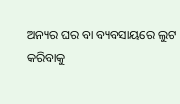ଅନ୍ୟର ଘର ବା ବ୍ୟବସାୟରେ ଲୁଟ କରିବାକୁ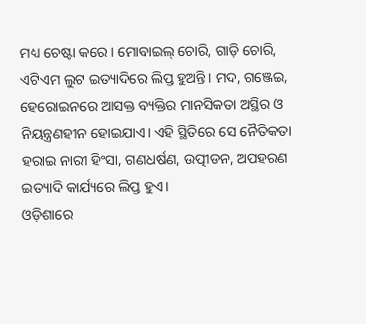ମଧ୍ୟ ଚେଷ୍ଟା କରେ। ମୋବାଇଲ୍ ଚୋରି, ଗାଡ଼ି ଚୋରି, ଏଟିଏମ ଲୁଟ ଇତ୍ୟାଦିରେ ଲିପ୍ତ ହୁଅନ୍ତି। ମଦ, ଗଞ୍ଜେଇ, ହେରୋଇନରେ ଆସକ୍ତ ବ୍ୟକ୍ତିର ମାନସିକତା ଅସ୍ଥିର ଓ ନିୟନ୍ତ୍ରଣହୀନ ହୋଇଯାଏ। ଏହି ସ୍ଥିତିରେ ସେ ନୈତିକତା ହରାଇ ନାରୀ ହିଂସା, ଗଣଧର୍ଷଣ, ଉତ୍ପୀଡନ, ଅପହରଣ ଇତ୍ୟାଦି କାର୍ଯ୍ୟରେ ଲିପ୍ତ ହୁଏ।
ଓଡ଼ିଶାରେ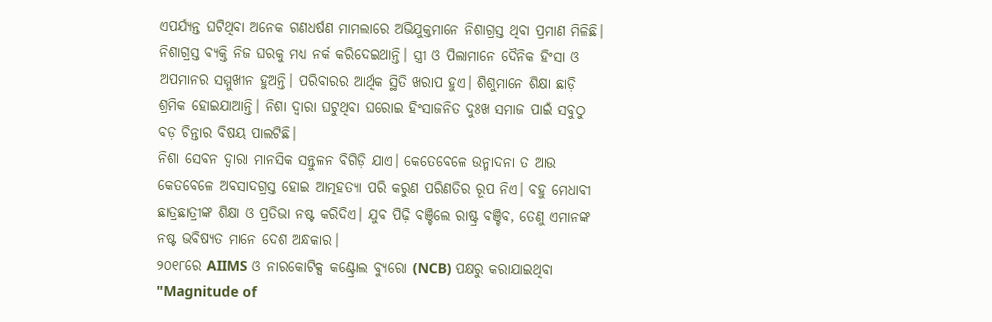ଏପର୍ଯ୍ୟନ୍ତ ଘଟିଥିବା ଅନେକ ଗଣଧର୍ଷଣ ମାମଲାରେ ଅଭିଯୁକ୍ତମାନେ ନିଶାଗ୍ରସ୍ତ ଥିବା ପ୍ରମାଣ ମିଳିଛି।
ନିଶାଗ୍ରସ୍ତ ବ୍ୟକ୍ତି ନିଜ ଘରକୁ ମଧ୍ୟ ନର୍କ କରିଦେଇଥାନ୍ତି। ସ୍ତ୍ରୀ ଓ ପିଲାମାନେ ଦୈନିକ ହିଂସା ଓ ଅପମାନର ସମ୍ମୁଖୀନ ହୁଅନ୍ତି। ପରିବାରର ଆର୍ଥିକ ସ୍ଥିତି ଖରାପ ହୁଏ। ଶିଶୁମାନେ ଶିକ୍ଷା ଛାଡ଼ି ଶ୍ରମିକ ହୋଇଯାଆନ୍ତି। ନିଶା ଦ୍ୱାରା ଘଟୁଥିବା ଘରୋଇ ହିଂସାଜନିତ ଦୁଃଖ ସମାଜ ପାଇଁ ସବୁଠୁ ବଡ଼ ଚିନ୍ତାର ବିଷୟ ପାଲଟିଛି।
ନିଶା ସେବନ ଦ୍ୱାରା ମାନସିକ ସନ୍ତୁଳନ ବିଗିଡ଼ି ଯାଏ। କେତେବେଳେ ଉନ୍ମାଦନା ତ ଆଉ କେତବେଳେ ଅବସାଦଗ୍ରସ୍ତ ହୋଇ ଆତ୍ମହତ୍ୟା ପରି କରୁଣ ପରିଣତିର ରୂପ ନିଏ। ବହୁ ମେଧାବୀ ଛାତ୍ରଛାତ୍ରୀଙ୍କ ଶିକ୍ଷା ଓ ପ୍ରତିଭା ନଷ୍ଟ କରିଦିଏ। ଯୁବ ପିଢ଼ି ବଞ୍ଚିଲେ ରାଷ୍ଟ୍ର ବଞ୍ଚିବ, ତେଣୁ ଏମାନଙ୍କ ନଷ୍ଟ ଭବିଷ୍ୟତ ମାନେ ଦେଶ ଅନ୍ଧକାର।
୨୦୧୮ରେ AIIMS ଓ ନାରକୋଟିକ୍ସ କଣ୍ଟ୍ରୋଲ ବ୍ୟୁରୋ (NCB) ପକ୍ଷରୁ କରାଯାଇଥିବା "Magnitude of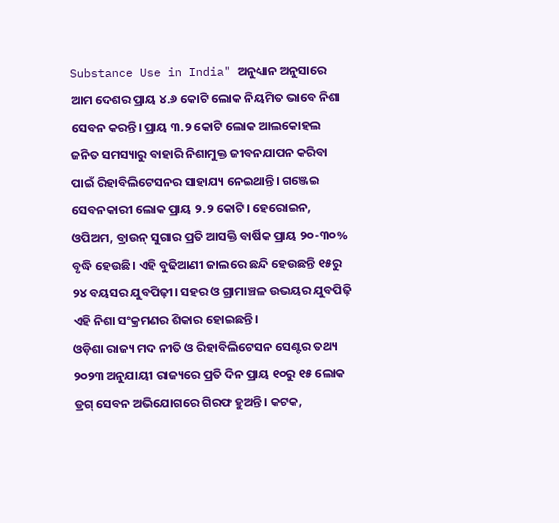Substance Use in India" ଅନୁଧ୍ୟାନ ଅନୁସାରେ ଆମ ଦେଶର ପ୍ରାୟ ୪.୬ କୋଟି ଲୋକ ନିୟମିତ ଭାବେ ନିଶା ସେବନ କରନ୍ତି। ପ୍ରାୟ ୩.୨ କୋଟି ଲୋକ ଆଲକୋହଲ ଜନିତ ସମସ୍ୟାରୁ ବାହାରି ନିଶାମୁକ୍ତ ଜୀବନଯାପନ କରିବା ପାଇଁ ରିହାବିଲିଟେସନର ସାହାଯ୍ୟ ନେଇଥାନ୍ତି। ଗଞ୍ଜେଇ ସେବନକାରୀ ଲୋକ ପ୍ରାୟ ୨.୨ କୋଟି। ହେରୋଇନ, ଓପିଅମ, ବ୍ରାଉନ୍ ସୁଗାର ପ୍ରତି ଆସକ୍ତି ବାର୍ଷିକ ପ୍ରାୟ ୨୦-୩୦% ବୃଦ୍ଧି ହେଉଛି। ଏହି ବୁଢିଆଣୀ ଜାଲରେ ଛନ୍ଦି ହେଉଛନ୍ତି ୧୫ରୁ ୨୪ ବୟସର ଯୁବପିଢ଼ୀ। ସହର ଓ ଗ୍ରାମାଞ୍ଚଳ ଉଭୟର ଯୁବପିଢ଼ି ଏହି ନିଶା ସଂକ୍ରମଣର ଶିକାର ହୋଇଛନ୍ତି।
ଓଡ଼ିଶା ରାଜ୍ୟ ମଦ ନୀତି ଓ ରିହାବିଲିଟେସନ ସେଣ୍ଟର ତଥ୍ୟ ୨୦୨୩ ଅନୁଯାୟୀ ରାଜ୍ୟରେ ପ୍ରତି ଦିନ ପ୍ରାୟ ୧୦ରୁ ୧୫ ଲୋକ ଡ୍ରଗ୍ ସେବନ ଅଭିଯୋଗରେ ଗିରଫ ହୁଅନ୍ତି। କଟକ,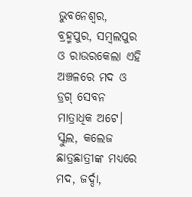ଭୁବନେଶ୍ୱର, ବ୍ରହ୍ମପୁର, ସମ୍ବଲପୁର ଓ ରାଉରକେଲା ଏହି ଅଞ୍ଚଳରେ ମଦ ଓ ଡ୍ରଗ୍ ସେବନ ମାତ୍ରାଧିକ ଅଟେ।
ସ୍କୁଲ, କଲେଜ ଛାତ୍ରଛାତ୍ରୀଙ୍କ ମଧ୍ୟରେ ମଦ, ଜର୍ଦ୍ଦା,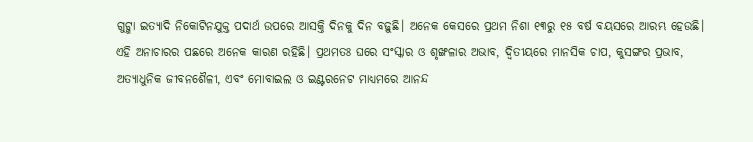ଗୁଟ୍ଖା ଇତ୍ୟାଦି ନିକୋଟିନଯୁକ୍ତ ପଦାର୍ଥ ଉପରେ ଆସକ୍ତି ଦିନକୁ ଦିନ ବଢ଼ୁଛି। ଅନେକ କେସରେ ପ୍ରଥମ ନିଶା ୧୩ରୁ ୧୫ ବର୍ଷ ବୟସରେ ଆରମ୍ଭ ହେଉଛି।
ଏହି ଅନାଚାରର ପଛରେ ଅନେକ କାରଣ ରହିଛି। ପ୍ରଥମତଃ ଘରେ ସଂସ୍କାର ଓ ଶୃଙ୍ଖଳାର ଅଭାବ, ଦ୍ୱିତୀୟରେ ମାନସିକ ଚାପ, କୁସଙ୍ଗର ପ୍ରଭାବ, ଅତ୍ୟାଧୁନିକ ଜୀବନଶୈଳୀ, ଏବଂ ମୋବାଇଲ ଓ ଇଣ୍ଟରନେଟ ମାଧ୍ୟମରେ ଆନନ୍ଦ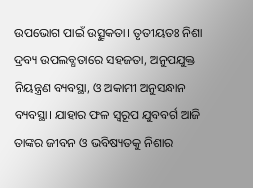ଉପଭୋଗ ପାଇଁ ଉତ୍ସୁକତା। ତୃତୀୟତଃ ନିଶା ଦ୍ରବ୍ୟ ଉପଲବ୍ଧତାରେ ସହଜତା, ଅନୁପଯୁକ୍ତ ନିୟନ୍ତ୍ରଣ ବ୍ୟବସ୍ଥା, ଓ ଅକାମୀ ଅନୁସନ୍ଧାନ ବ୍ୟବସ୍ଥା। ଯାହାର ଫଳ ସ୍ୱରୂପ ଯୁବବର୍ଗ ଆଜି ତାଙ୍କର ଜୀବନ ଓ ଭବିଷ୍ୟତକୁ ନିଶାର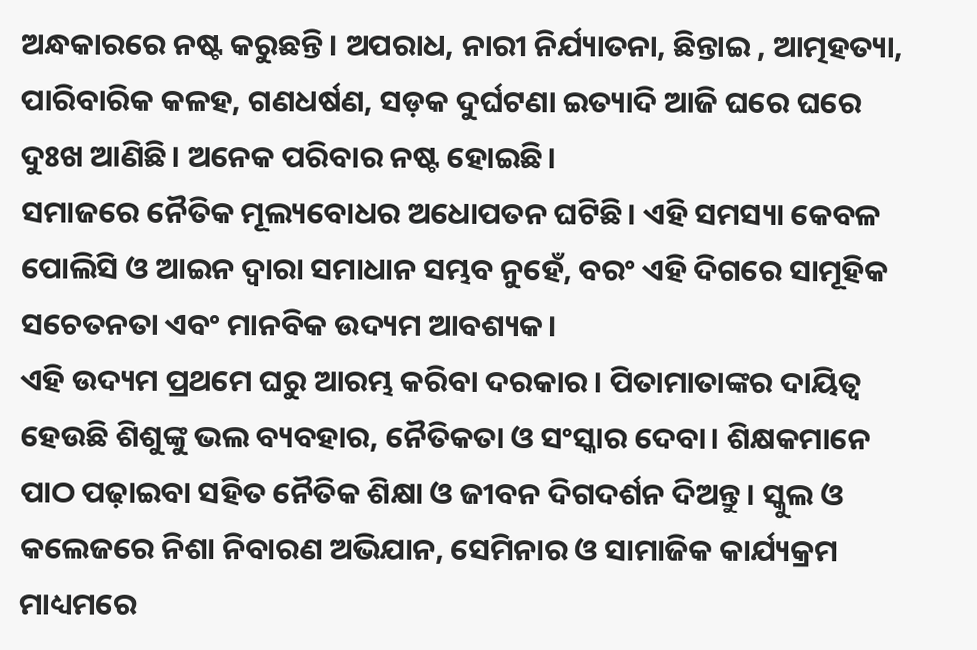ଅନ୍ଧକାରରେ ନଷ୍ଟ କରୁଛନ୍ତି। ଅପରାଧ, ନାରୀ ନିର୍ଯ୍ୟାତନା, ଛିନ୍ତାଇ , ଆତ୍ମହତ୍ୟା, ପାରିବାରିକ କଳହ, ଗଣଧର୍ଷଣ, ସଡ଼କ ଦୁର୍ଘଟଣା ଇତ୍ୟାଦି ଆଜି ଘରେ ଘରେ ଦୁଃଖ ଆଣିଛି। ଅନେକ ପରିବାର ନଷ୍ଟ ହୋଇଛି।
ସମାଜରେ ନୈତିକ ମୂଲ୍ୟବୋଧର ଅଧୋପତନ ଘଟିଛି। ଏହି ସମସ୍ୟା କେବଳ ପୋଲିସି ଓ ଆଇନ ଦ୍ୱାରା ସମାଧାନ ସମ୍ଭବ ନୁହେଁ, ବରଂ ଏହି ଦିଗରେ ସାମୂହିକ ସଚେତନତା ଏବଂ ମାନବିକ ଉଦ୍ୟମ ଆବଶ୍ୟକ।
ଏହି ଉଦ୍ୟମ ପ୍ରଥମେ ଘରୁ ଆରମ୍ଭ କରିବା ଦରକାର। ପିତାମାତାଙ୍କର ଦାୟିତ୍ୱ ହେଉଛି ଶିଶୁଙ୍କୁ ଭଲ ବ୍ୟବହାର, ନୈତିକତା ଓ ସଂସ୍କାର ଦେବା। ଶିକ୍ଷକମାନେ ପାଠ ପଢ଼ାଇବା ସହିତ ନୈତିକ ଶିକ୍ଷା ଓ ଜୀବନ ଦିଗଦର୍ଶନ ଦିଅନ୍ତୁ। ସ୍କୁଲ ଓ କଲେଜରେ ନିଶା ନିବାରଣ ଅଭିଯାନ, ସେମିନାର ଓ ସାମାଜିକ କାର୍ଯ୍ୟକ୍ରମ ମାଧ୍ୟମରେ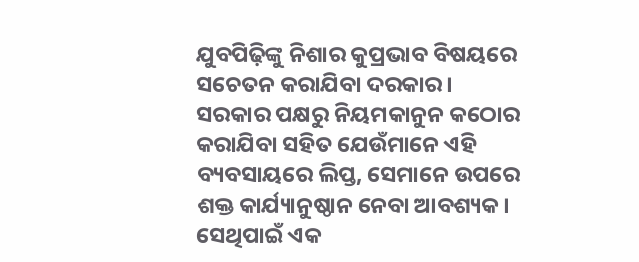ଯୁବପିଢ଼ିଙ୍କୁ ନିଶାର କୁପ୍ରଭାବ ବିଷୟରେ ସଚେତନ କରାଯିବା ଦରକାର।
ସରକାର ପକ୍ଷରୁ ନିୟମକାନୁନ କଠୋର କରାଯିବା ସହିତ ଯେଉଁମାନେ ଏହି ବ୍ୟବସାୟରେ ଲିପ୍ତ, ସେମାନେ ଉପରେ ଶକ୍ତ କାର୍ଯ୍ୟାନୁଷ୍ଠାନ ନେବା ଆବଶ୍ୟକ। ସେଥିପାଇଁ ଏକ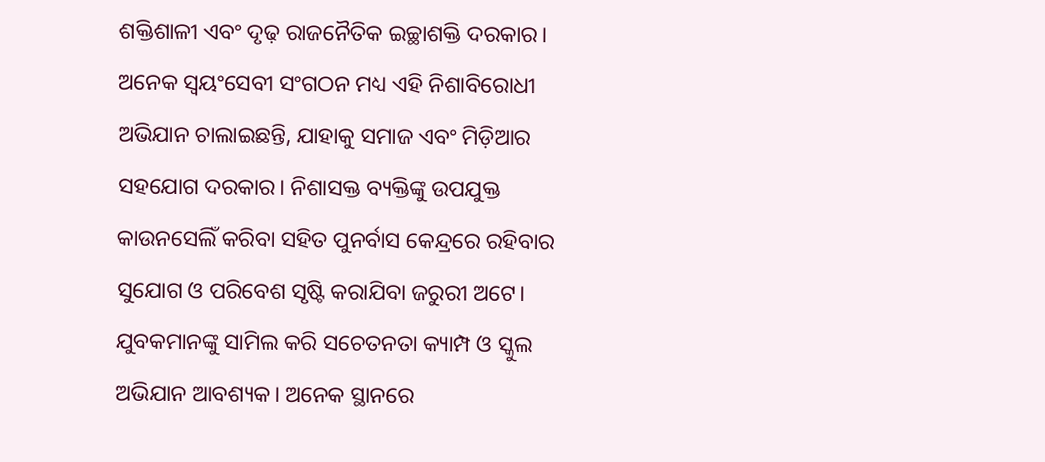ଶକ୍ତିଶାଳୀ ଏବଂ ଦୃଢ଼ ରାଜନୈତିକ ଇଚ୍ଛାଶକ୍ତି ଦରକାର। ଅନେକ ସ୍ୱୟଂସେବୀ ସଂଗଠନ ମଧ୍ୟ ଏହି ନିଶାବିରୋଧୀ ଅଭିଯାନ ଚାଲାଇଛନ୍ତି, ଯାହାକୁ ସମାଜ ଏବଂ ମିଡ଼ିଆର ସହଯୋଗ ଦରକାର। ନିଶାସକ୍ତ ବ୍ୟକ୍ତିଙ୍କୁ ଉପଯୁକ୍ତ କାଉନସେଲିଁ କରିବା ସହିତ ପୁନର୍ବାସ କେନ୍ଦ୍ରରେ ରହିବାର ସୁଯୋଗ ଓ ପରିବେଶ ସୃଷ୍ଟି କରାଯିବା ଜରୁରୀ ଅଟେ।
ଯୁବକମାନଙ୍କୁ ସାମିଲ କରି ସଚେତନତା କ୍ୟାମ୍ପ ଓ ସ୍କୁଲ ଅଭିଯାନ ଆବଶ୍ୟକ। ଅନେକ ସ୍ଥାନରେ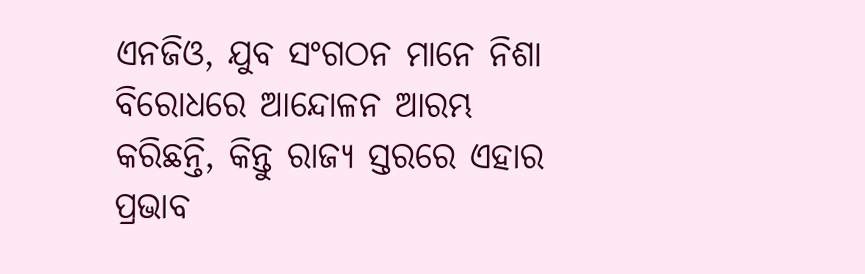ଏନଜିଓ, ଯୁବ ସଂଗଠନ ମାନେ ନିଶା ବିରୋଧରେ ଆନ୍ଦୋଳନ ଆରମ୍ଭ କରିଛନ୍ତି, କିନ୍ତୁ ରାଜ୍ୟ ସ୍ତରରେ ଏହାର ପ୍ରଭାବ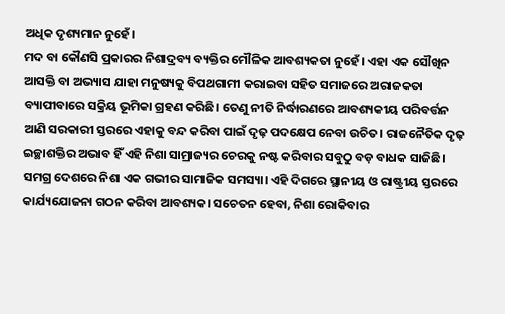ଅଧିକ ଦୃଶ୍ୟମାନ ନୁହେଁ।
ମଦ ବା କୌଣସି ପ୍ରକାରର ନିଶାଦ୍ରବ୍ୟ ବ୍ୟକ୍ତିର ମୌଳିକ ଆବଶ୍ୟକତା ନୁହେଁ। ଏହା ଏକ ସୌଖିନ ଆସକ୍ତି ବା ଅଭ୍ୟାସ ଯାହା ମନୁଷ୍ୟକୁ ବିପଥଗାମୀ କରାଇବା ସହିତ ସମାଜରେ ଅରାଜକତା ବ୍ୟାପୀବାରେ ସକ୍ରିୟ ଭୂମିକା ଗ୍ରହଣ କରିଛି। ତେଣୁ ନୀତି ନିର୍ଦ୍ଧାରଣରେ ଆବଶ୍ୟକୀୟ ପରିବର୍ତ୍ତନ ଆଣି ସରକାରୀ ସ୍ତରରେ ଏହାକୁ ବନ୍ଦ କରିବା ପାଇଁ ଦୃଢ଼ ପଦକ୍ଷେପ ନେବା ଉଚିତ। ରାଜନୈତିକ ଦୃଢ଼ ଇଚ୍ଛାଶକ୍ତିର ଅଭାବ ହିଁ ଏହି ନିଶା ସାମ୍ରାଜ୍ୟର ଚେରକୁ ନଷ୍ଟ କରିବାର ସବୁଠୁ ବଡ଼ ବାଧକ ସାଜିଛି।
ସମଗ୍ର ଦେଶରେ ନିଶା ଏକ ଗଭୀର ସାମାଜିକ ସମସ୍ୟା। ଏହି ଦିଗରେ ସ୍ଥାନୀୟ ଓ ରାଷ୍ଟ୍ରୀୟ ସ୍ତରରେ କାର୍ଯ୍ୟଯୋଜନା ଗଠନ କରିବା ଆବଶ୍ୟକ। ସଚେତନ ହେବା, ନିଶା ରୋକିବାର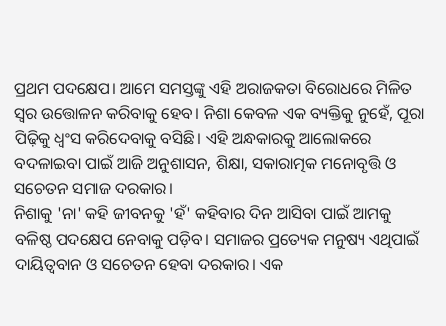ପ୍ରଥମ ପଦକ୍ଷେପ। ଆମେ ସମସ୍ତଙ୍କୁ ଏହି ଅରାଜକତା ବିରୋଧରେ ମିଳିତ ସ୍ୱର ଉତ୍ତୋଳନ କରିବାକୁ ହେବ। ନିଶା କେବଳ ଏକ ବ୍ୟକ୍ତିକୁ ନୁହେଁ, ପୂରା ପିଢ଼ିକୁ ଧ୍ୱଂସ କରିଦେବାକୁ ବସିଛି। ଏହି ଅନ୍ଧକାରକୁ ଆଲୋକରେ ବଦଳାଇବା ପାଇଁ ଆଜି ଅନୁଶାସନ, ଶିକ୍ଷା, ସକାରାତ୍ମକ ମନୋବୃତ୍ତି ଓ ସଚେତନ ସମାଜ ଦରକାର।
ନିଶାକୁ 'ନା' କହି ଜୀବନକୁ 'ହଁ' କହିବାର ଦିନ ଆସିବା ପାଇଁ ଆମକୁ ବଳିଷ୍ଠ ପଦକ୍ଷେପ ନେବାକୁ ପଡ଼ିବ। ସମାଜର ପ୍ରତ୍ୟେକ ମନୁଷ୍ୟ ଏଥିପାଇଁ ଦାୟିତ୍ୱବାନ ଓ ସଚେତନ ହେବା ଦରକାର। ଏକ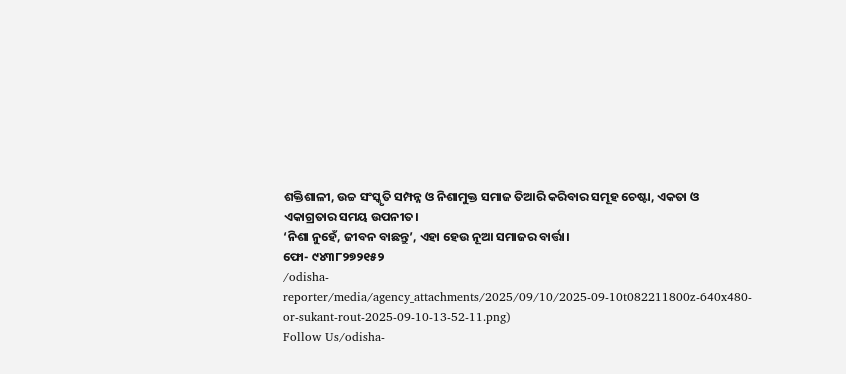ଶକ୍ତିଶାଳୀ, ଉଚ୍ଚ ସଂସ୍କୃତି ସମ୍ପନ୍ନ ଓ ନିଶାମୁକ୍ତ ସମାଜ ତିଆରି କରିବାର ସମୂହ ଚେଷ୍ଟା, ଏକତା ଓ ଏକାଗ୍ରତାର ସମୟ ଉପନୀତ।
‘ନିଶା ନୁହେଁ, ଜୀବନ ବାଛନ୍ତୁ’, ଏହା ହେଉ ନୂଆ ସମାଜର ବାର୍ତ୍ତା।
ଫୋ- ୯୪୩୮୨୭୨୧୫୨
/odisha-reporter/media/agency_attachments/2025/09/10/2025-09-10t082211800z-640x480-or-sukant-rout-2025-09-10-13-52-11.png)
Follow Us/odisha-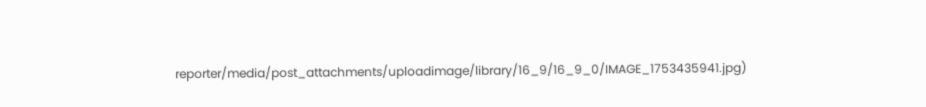reporter/media/post_attachments/uploadimage/library/16_9/16_9_0/IMAGE_1753435941.jpg)